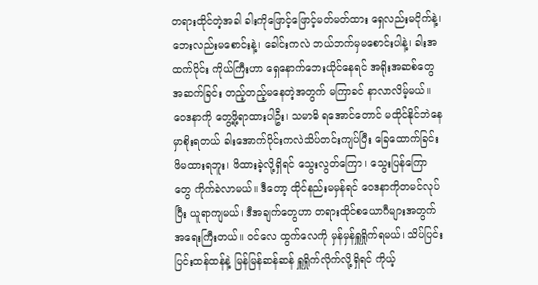တရားထိုင်တဲ့အခါ ခါးကိုဖြောင့်ဖြောင့်မတ်မတ်ထား ရှေလည်းမငိုက်နဲ့၊ ဘေးလည်းမစောင်းနဲ့၊ ခေါင်းကလဲ ဘယ်ဘက်မှမစောင်းပါနဲ့၊ ခါးအထက်ပိုင်း ကိုယ်ကြီးဟာ ရှေနောက်ဘေးယိုင်နေရင် အရိုးအဆစ်တွေ အဆက်ခြင်း တည့်တည့်မနေတဲ့အတွက် မကြာခင် နာလာလိမ့်မယ်။ ဝေဒနာကို တွေ့ဖို့ရာထားပါဦး၊ သမာဓိ ရအောင်တောင် မထိုင်နိုင်ဘဲနေမှာစိုးရတယ် ခါးအောက်ပိုင်းကလဲသိပ်တင်းကျပ်ပြီး ခြေထောက်ခြင်း ဖိမထားရဘူး၊ ဖိထားခဲ့လို့ရှိရင် သွေးလွတ်ကြော၊ သွေးပြန်ကြောတွေ ကိုက်ခဲလာမယ်။ ဒီတော့ ထိုင်နည်းမမှန်ရင် ဝေဒနာကိုတမင်လုပ်ပြီး ယူရာကျမယ်၊ ဒီအချက်တွေဟာ တရားထိုင်စယောဂီများအတွက် အရေးကြီးတယ်။ ဝင်လေ ထွက်လေကို မှန်မှန်ရှူရှိုက်ရမယ်၊ သိပ်ပြင်းပြင်းထန်ထန်နဲ့ မြန်မြန်ဆန်ဆန် ရှူရှိုက်လိုက်လို့ရှိရင် ကိုယ့်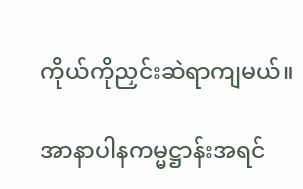ကိုယ်ကိုညှင်းဆဲရာကျမယ်။

အာနာပါနကမ္မဋ္ဌာန်းအရင်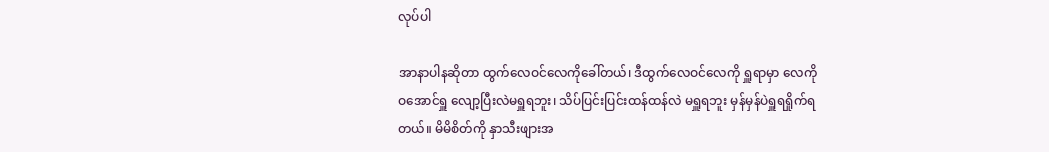လုပ်ပါ

အာနာပါနဆိုတာ ထွက်လေဝင်လေကိုခေါ်တယ်၊ ဒီထွက်လေဝင်လေကို ရှူရာမှာ လေကိုဝအောင်ရှူ လျော့ပြီးလဲမရှူရဘူး၊ သိပ်ပြင်းပြင်းထန်ထန်လဲ မရှူရဘူး မှန်မှန်ပဲရှူရရှိုက်ရတယ်။ မိမိစိတ်ကို နှာသီးဖျားအ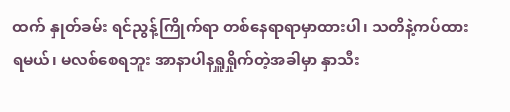ထက် နှုတ်ခမ်း ရင်ညွန့်ကြိုက်ရာ တစ်နေရာရာမှာထားပါ၊ သတိနဲ့ကပ်ထားရမယ်၊ မလစ်စေရဘူး အာနာပါနရှူရှိုက်တဲ့အခါမှာ နှာသီး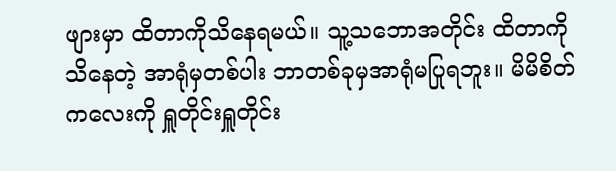ဖျားမှာ ထိတာကိုသိနေရမယ်။ သူ့သဘောအတိုင်း ထိတာကိုသိနေတဲ့ အာရုံမှတစ်ပါး ဘာတစ်ခုမှအာရုံမပြုရဘူး။ မိမိစိတ်ကလေးကို ရှူတိုင်းရှူတိုင်း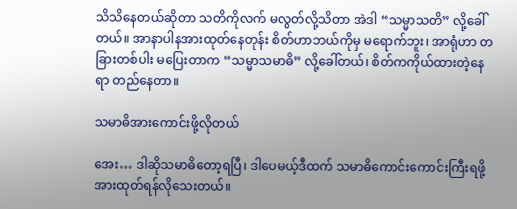သိသိနေတယ်ဆိုတာ သတိကိုလက် မလွတ်လို့သိတာ အဲဒါ “သမ္မာသတိ” လို့ခေါ်တယ်။ အာနာပါနအားထုတ်နေတုန်း စိတ်ဟာဘယ်ကိုမှ မရောက်ဘူး၊ အာရုံဟာ တခြားတစ်ပါး မပြေးတာက “သမ္မာသမာဓိ” လို့ခေါ်တယ်၊ စိတ်ကကိုယ်ထားတဲ့နေရာ တည်နေတာ။

သမာဓိအားကောင်းဖို့လိုတယ်

အေး… ဒါဆိုသမာဓိတော့ရပြီ၊ ဒါပေမယ့်ဒီထက် သမာဓိကောင်းကောင်းကြီးရဖို့ အားထုတ်ရန်လိုသေးတယ်။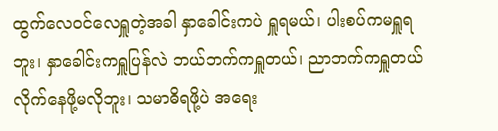ထွက်လေဝင်လေရှူတဲ့အခါ နှာခေါင်းကပဲ ရှူရမယ်၊ ပါးစပ်ကမရှူရဘူး၊ နှာခေါင်းကရှူပြန်လဲ ဘယ်ဘက်ကရှူတယ်၊ ညာဘက်ကရှူတယ် လိုက်နေဖို့မလိုဘူး၊ သမာဓိရဖို့ပဲ အရေး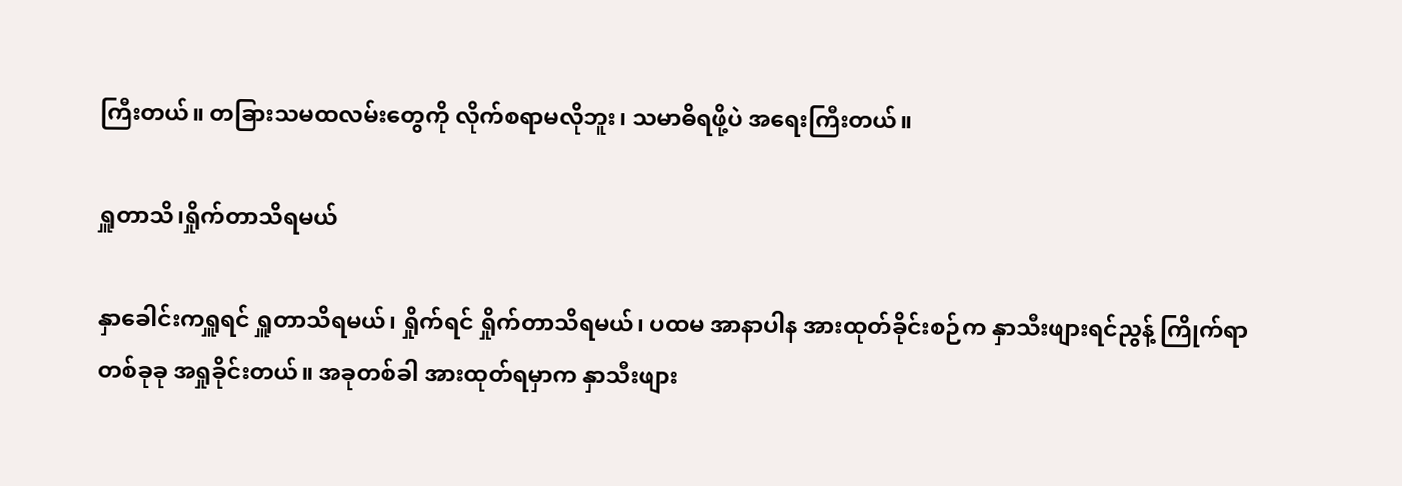ကြီးတယ်။ တခြားသမထလမ်းတွေကို လိုက်စရာမလိုဘူး၊ သမာဓိရဖို့ပဲ အရေးကြီးတယ်။

ရှူတာသိ၊ရှိုက်တာသိရမယ်

နှာခေါင်းကရှူရင် ရှူတာသိရမယ်၊ ရှိုက်ရင် ရှိုက်တာသိရမယ်၊ ပထမ အာနာပါန အားထုတ်ခိုင်းစဉ်က နှာသီးဖျားရင်ညွန့် ကြိုက်ရာတစ်ခုခု အရှုခိုင်းတယ်။ အခုတစ်ခါ အားထုတ်ရမှာက နှာသီးဖျား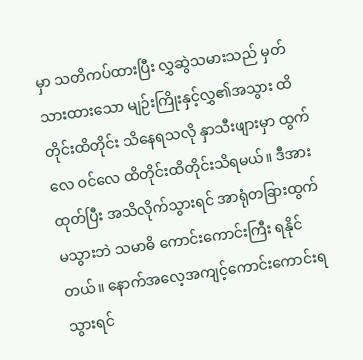မှာ သတိကပ်ထားပြီး လွှဆွဲသမားသည် မှတ်သားထားသော မျဉ်းကြိုးနှင့်လွှ၏အသွား ထိတိုင်းထိတိုင်း သိနေရသလို နှာသီးဖျားမှာ ထွက်လေ ဝင်လေ ထိတိုင်းထိတိုင်းသိရမယ်။ ဒီအားထုတ်ပြီး အသိလိုက်သွားရင် အာရုံတခြားထွက်မသွားဘဲ သမာဓိ ကောင်းကောင်းကြီး ရနိုင်တယ်။ နောက်အလေ့အကျင့်ကောင်းကောင်းရသွားရင်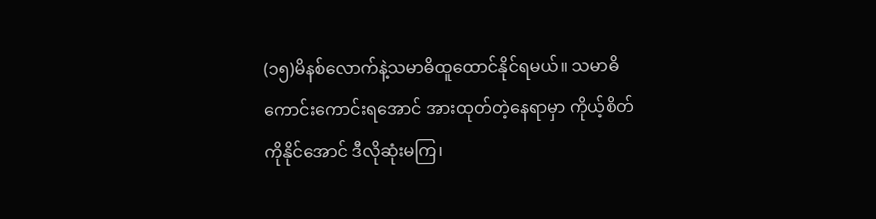(၁၅)မိနစ်လောက်နဲ့သမာဓိထူထောင်နိုင်ရမယ်။ သမာဓိကောင်းကောင်းရအောင် အားထုတ်တဲ့နေရာမှာ ကိုယ့်စိတ်ကိုနိုင်အောင် ဒီလိုဆုံးမကြ၊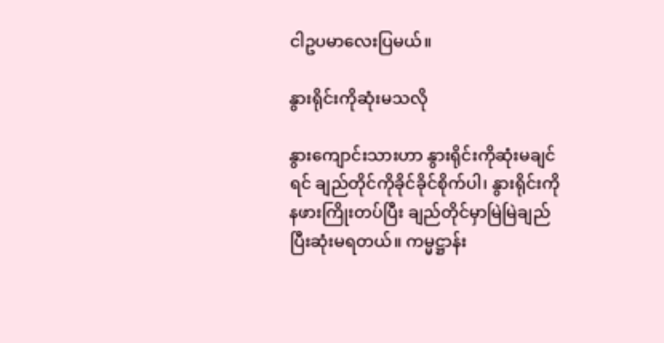ငါဥပမာလေးပြမယ်။

နွားရိုင်းကိုဆုံးမသလို

နွားကျောင်းသားဟာ နွားရိုင်းကိုဆုံးမချင်ရင် ချည်တိုင်ကိုခိုင်ခိုင်စိုက်ပါ၊ နွားရိုင်းကိုနဖားကြိုးတပ်ပြီး ချည်တိုင်မှာမြဲမြဲချည် ပြီးဆုံးမရတယ်။ ကမ္မဋ္ဌာန်း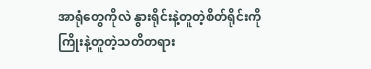အာရုံတွေကိုလဲ နွားရိုင်းနဲ့တူတဲ့စိတ်ရိုင်းကို ကြိုးနဲ့တူတဲ့သတိတရား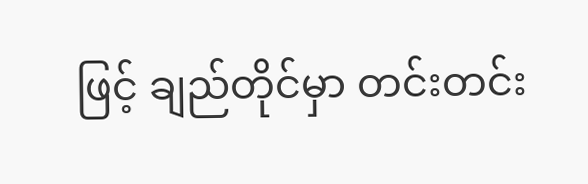ဖြင့် ချည်တိုင်မှာ တင်းတင်း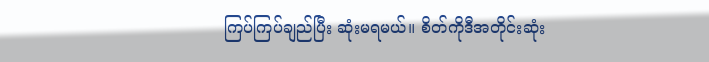ကြပ်ကြပ်ချည်ပြီး ဆုံးမရမယ်။ စိတ်ကိုဒီအတိုင်းဆုံး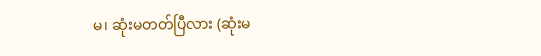မ၊ ဆုံးမတတ်ပြီလား (ဆုံးမ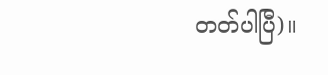တတ်ပါပြီ)။